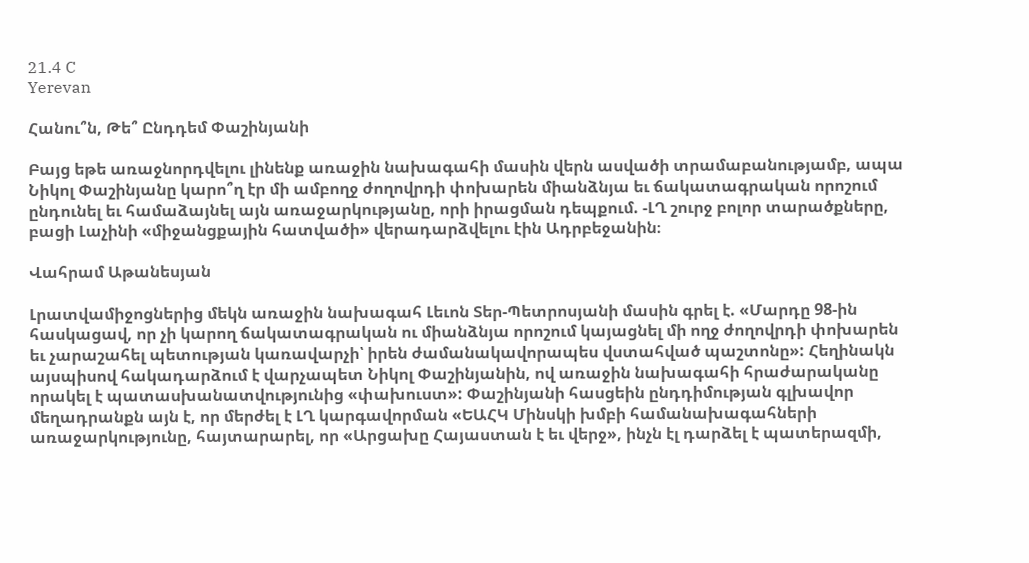21.4 C
Yerevan

Հանու՞ն, Թե՞ Ընդդեմ Փաշինյանի

Բայց եթե առաջնորդվելու լինենք առաջին նախագահի մասին վերն ասվածի տրամաբանությամբ, ապա Նիկոլ Փաշինյանը կարո՞ղ էր մի ամբողջ ժողովրդի փոխարեն միանձնյա եւ ճակատագրական որոշում ընդունել եւ համաձայնել այն առաջարկությանը, որի իրացման դեպքում. ‑ԼՂ շուրջ բոլոր տարածքները, բացի Լաչինի «միջանցքային հատվածի» վերադարձվելու էին Ադրբեջանին։

Վահրամ Աթանեսյան

Լրատվամիջոցներից մեկն առաջին նախագահ Լեւոն Տեր-Պետրոսյանի մասին գրել է. «Մարդը 98-ին հասկացավ, որ չի կարող ճակատագրական ու միանձնյա որոշում կայացնել մի ողջ ժողովրդի փոխարեն եւ չարաշահել պետության կառավարչի՝ իրեն ժամանակավորապես վստահված պաշտոնը»: Հեղինակն այսպիսով հակադարձում է վարչապետ Նիկոլ Փաշինյանին, ով առաջին նախագահի հրաժարականը որակել է պատասխանատվությունից «փախուստ»: Փաշինյանի հասցեին ընդդիմության գլխավոր մեղադրանքն այն է, որ մերժել է ԼՂ կարգավորման «ԵԱՀԿ Մինսկի խմբի համանախագահների առաջարկությունը, հայտարարել, որ «Արցախը Հայաստան է եւ վերջ», ինչն էլ դարձել է պատերազմի,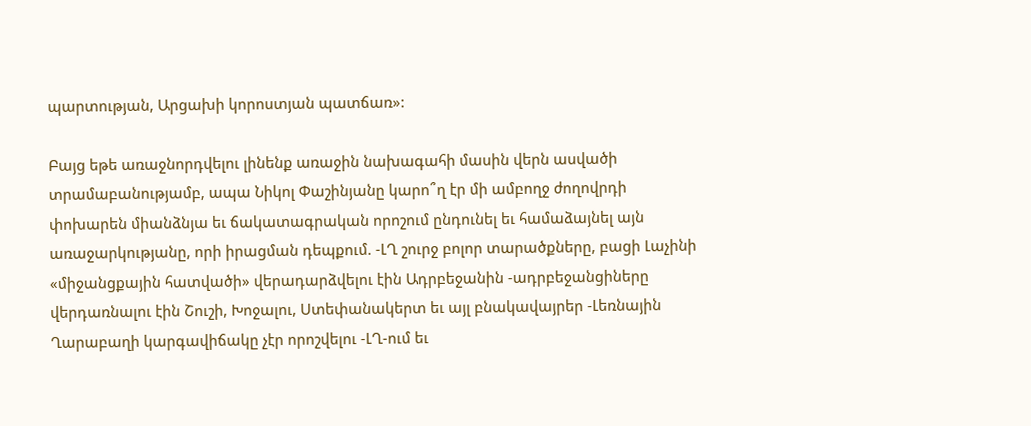պարտության, Արցախի կորոստյան պատճառ»:

Բայց եթե առաջնորդվելու լինենք առաջին նախագահի մասին վերն ասվածի տրամաբանությամբ, ապա Նիկոլ Փաշինյանը կարո՞ղ էր մի ամբողջ ժողովրդի փոխարեն միանձնյա եւ ճակատագրական որոշում ընդունել եւ համաձայնել այն առաջարկությանը, որի իրացման դեպքում. ‑ԼՂ շուրջ բոլոր տարածքները, բացի Լաչինի «միջանցքային հատվածի» վերադարձվելու էին Ադրբեջանին ‑ադրբեջանցիները վերդառնալու էին Շուշի, Խոջալու, Ստեփանակերտ եւ այլ բնակավայրեր ‑Լեռնային Ղարաբաղի կարգավիճակը չէր որոշվելու ‑ԼՂ-ում եւ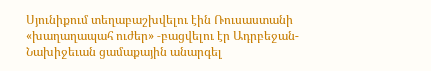Սյունիքում տեղաբաշխվելու էին Ռուսաստանի «խաղաղապահ ուժեր» ‑բացվելու էր Ադրբեջան-Նախիջեւան ցամաքային անարգել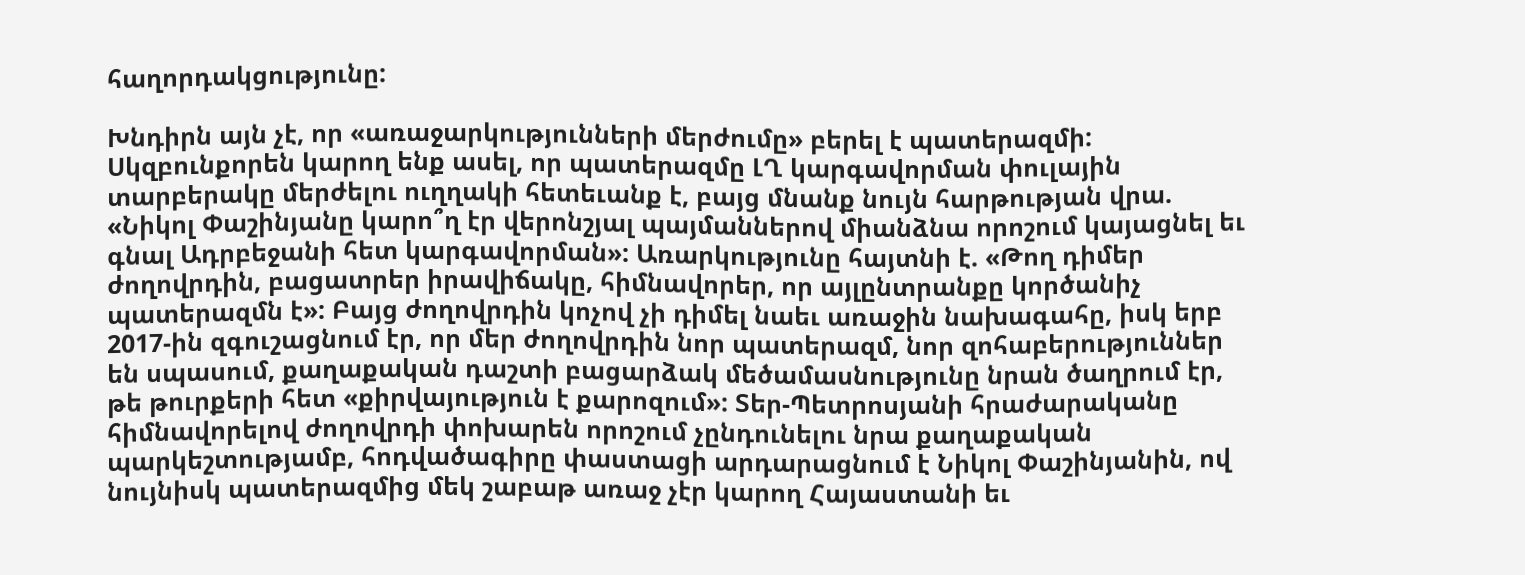հաղորդակցությունը:

Խնդիրն այն չէ, որ «առաջարկությունների մերժումը» բերել է պատերազմի: Սկզբունքորեն կարող ենք ասել, որ պատերազմը ԼՂ կարգավորման փուլային տարբերակը մերժելու ուղղակի հետեւանք է, բայց մնանք նույն հարթության վրա. «Նիկոլ Փաշինյանը կարո՞ղ էր վերոնշյալ պայմաններով միանձնա որոշում կայացնել եւ գնալ Ադրբեջանի հետ կարգավորման»: Առարկությունը հայտնի է. «Թող դիմեր ժողովրդին, բացատրեր իրավիճակը, հիմնավորեր, որ այլընտրանքը կործանիչ պատերազմն է»: Բայց ժողովրդին կոչով չի դիմել նաեւ առաջին նախագահը, իսկ երբ 2017-ին զգուշացնում էր, որ մեր ժողովրդին նոր պատերազմ, նոր զոհաբերություններ են սպասում, քաղաքական դաշտի բացարձակ մեծամասնությունը նրան ծաղրում էր, թե թուրքերի հետ «քիրվայություն է քարոզում»: Տեր-Պետրոսյանի հրաժարականը հիմնավորելով ժողովրդի փոխարեն որոշում չընդունելու նրա քաղաքական պարկեշտությամբ, հոդվածագիրը փաստացի արդարացնում է Նիկոլ Փաշինյանին, ով նույնիսկ պատերազմից մեկ շաբաթ առաջ չէր կարող Հայաստանի եւ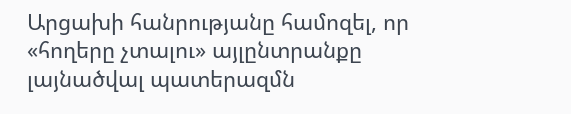Արցախի հանրությանը համոզել, որ «հողերը չտալու» այլընտրանքը լայնածվալ պատերազմն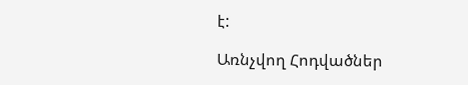է:

Առնչվող Հոդվածներ